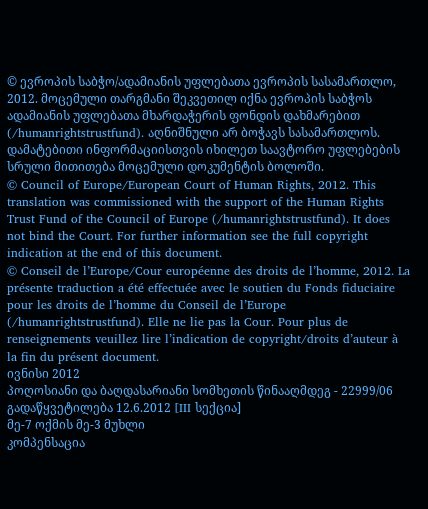© ევროპის საბჭო/ადამიანის უფლებათა ევროპის სასამართლო, 2012. მოცემული თარგმანი შეკვეთილ იქნა ევროპის საბჭოს ადამიანის უფლებათა მხარდაჭერის ფონდის დახმარებით (/humanrightstrustfund). აღნიშნული არ ბოჭავს სასამართლოს. დამატებითი ინფორმაციისთვის იხილეთ საავტორო უფლებების სრული მითითება მოცემული დოკუმენტის ბოლოში.
© Council of Europe/European Court of Human Rights, 2012. This translation was commissioned with the support of the Human Rights Trust Fund of the Council of Europe (/humanrightstrustfund). It does not bind the Court. For further information see the full copyright indication at the end of this document.
© Conseil de l’Europe/Cour européenne des droits de l’homme, 2012. La présente traduction a été effectuée avec le soutien du Fonds fiduciaire pour les droits de l’homme du Conseil de l’Europe (/humanrightstrustfund). Elle ne lie pas la Cour. Pour plus de renseignements veuillez lire l’indication de copyright/droits d’auteur à la fin du présent document.
ივნისი 2012
პოღოსიანი და ბაღდასარიანი სომხეთის წინააღმდეგ - 22999/06
გადაწყვეტილება 12.6.2012 [III სექცია]
მე-7 ოქმის მე-3 მუხლი
კომპენსაცია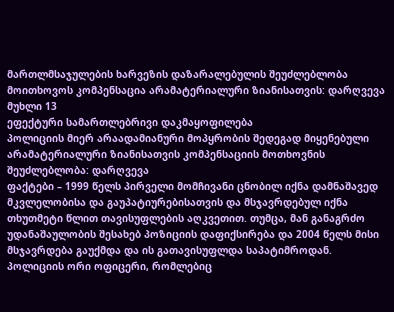მართლმსაჯულების ხარვეზის დაზარალებულის შეუძლებლობა მოითხოვოს კომპენსაცია არამატერიალური ზიანისათვის: დარღვევა
მუხლი 13
ეფექტური სამართლებრივი დაკმაყოფილება
პოლიციის მიერ არაადამიანური მოპყრობის შედეგად მიყენებული არამატერიალური ზიანისათვის კომპენსაციის მოთხოვნის შეუძლებლობა: დარღვევა
ფაქტები – 1999 წელს პირველი მომჩივანი ცნობილ იქნა დამნაშავედ მკვლელობისა და გაუპატიურებისათვის და მსჯავრდებულ იქნა თხუთმეტი წლით თავისუფლების აღკვეთით. თუმცა, მან განაგრძო უდანაშაულობის შესახებ პოზიციის დაფიქსირება და 2004 წელს მისი მსჯავრდება გაუქმდა და ის გათავისუფლდა საპატიმროდან. პოლიციის ორი ოფიცერი, რომლებიც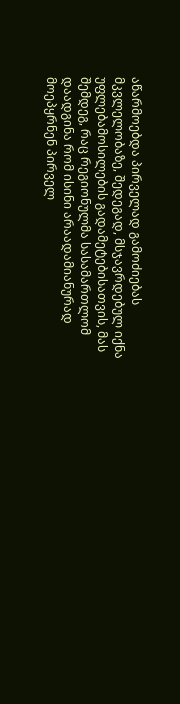აწარმოებდა პირველად გამოძიებას მკვლელობაზე, შედეგად, მსჯავრდებულ იქნა უფლებამოსილების გადამეტებისათვის, მას შემდეგ, რაც რეგიონულმა სასამართლომ დაადგინა რომ ისინი არაადამიანურად მოეპყრნენ პირველ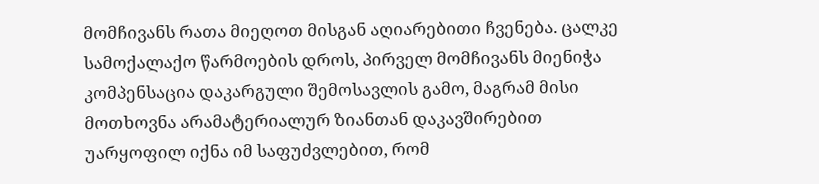მომჩივანს რათა მიეღოთ მისგან აღიარებითი ჩვენება. ცალკე სამოქალაქო წარმოების დროს, პირველ მომჩივანს მიენიჭა კომპენსაცია დაკარგული შემოსავლის გამო, მაგრამ მისი მოთხოვნა არამატერიალურ ზიანთან დაკავშირებით უარყოფილ იქნა იმ საფუძვლებით, რომ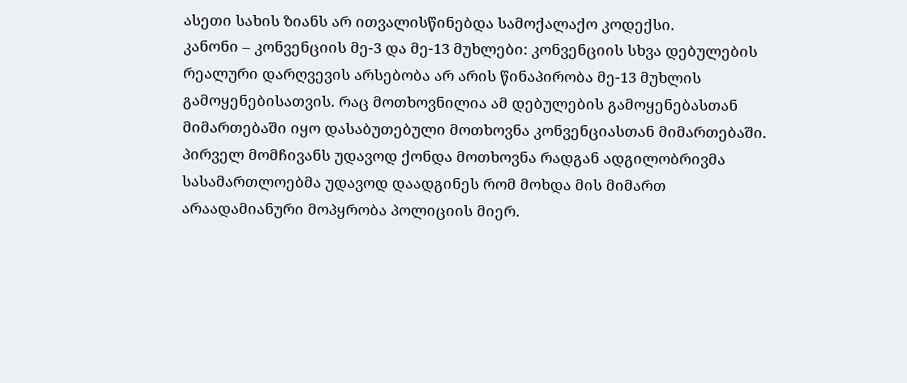ასეთი სახის ზიანს არ ითვალისწინებდა სამოქალაქო კოდექსი.
კანონი – კონვენციის მე-3 და მე-13 მუხლები: კონვენციის სხვა დებულების რეალური დარღვევის არსებობა არ არის წინაპირობა მე-13 მუხლის გამოყენებისათვის. რაც მოთხოვნილია ამ დებულების გამოყენებასთან მიმართებაში იყო დასაბუთებული მოთხოვნა კონვენციასთან მიმართებაში. პირველ მომჩივანს უდავოდ ქონდა მოთხოვნა რადგან ადგილობრივმა სასამართლოებმა უდავოდ დაადგინეს რომ მოხდა მის მიმართ არაადამიანური მოპყრობა პოლიციის მიერ.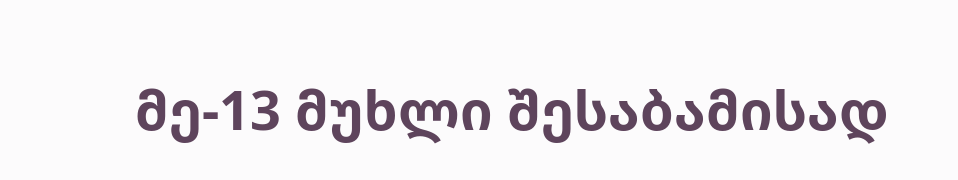მე-13 მუხლი შესაბამისად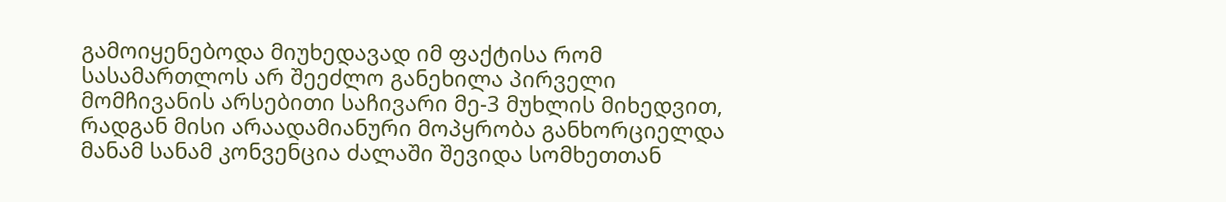გამოიყენებოდა მიუხედავად იმ ფაქტისა რომ სასამართლოს არ შეეძლო განეხილა პირველი მომჩივანის არსებითი საჩივარი მე-3 მუხლის მიხედვით, რადგან მისი არაადამიანური მოპყრობა განხორციელდა მანამ სანამ კონვენცია ძალაში შევიდა სომხეთთან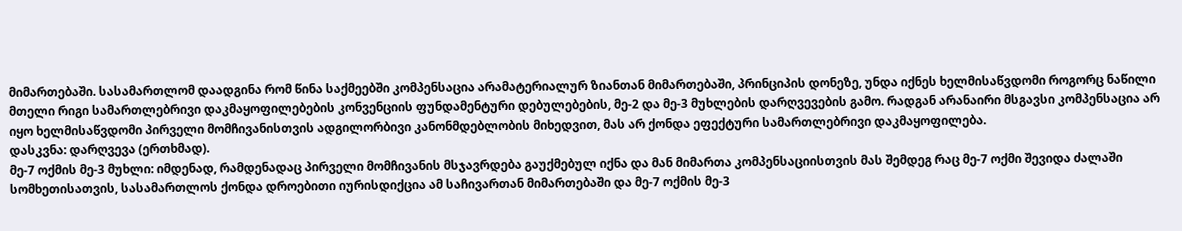მიმართებაში. სასამართლომ დაადგინა რომ წინა საქმეებში კომპენსაცია არამატერიალურ ზიანთან მიმართებაში, პრინციპის დონეზე, უნდა იქნეს ხელმისაწვდომი როგორც ნაწილი მთელი რიგი სამართლებრივი დაკმაყოფილებების კონვენციის ფუნდამენტური დებულებების, მე-2 და მე-3 მუხლების დარღვევების გამო. რადგან არანაირი მსგავსი კომპენსაცია არ იყო ხელმისაწვდომი პირველი მომჩივანისთვის ადგილორბივი კანონმდებლობის მიხედვით, მას არ ქონდა ეფექტური სამართლებრივი დაკმაყოფილება.
დასკვნა: დარღვევა (ერთხმად).
მე-7 ოქმის მე-3 მუხლი: იმდენად, რამდენადაც პირველი მომჩივანის მსჯავრდება გაუქმებულ იქნა და მან მიმართა კომპენსაციისთვის მას შემდეგ რაც მე-7 ოქმი შევიდა ძალაში სომხეთისათვის, სასამართლოს ქონდა დროებითი იურისდიქცია ამ საჩივართან მიმართებაში და მე-7 ოქმის მე-3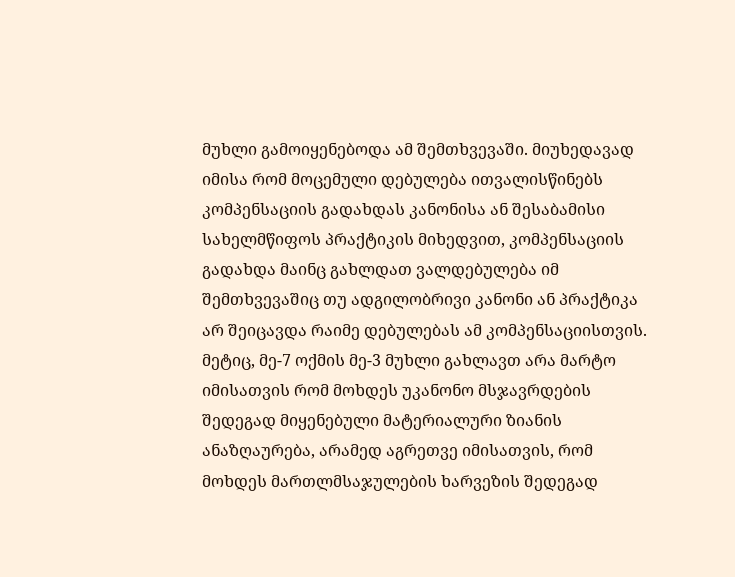მუხლი გამოიყენებოდა ამ შემთხვევაში. მიუხედავად იმისა რომ მოცემული დებულება ითვალისწინებს კომპენსაციის გადახდას კანონისა ან შესაბამისი სახელმწიფოს პრაქტიკის მიხედვით, კომპენსაციის გადახდა მაინც გახლდათ ვალდებულება იმ შემთხვევაშიც თუ ადგილობრივი კანონი ან პრაქტიკა არ შეიცავდა რაიმე დებულებას ამ კომპენსაციისთვის. მეტიც, მე-7 ოქმის მე-3 მუხლი გახლავთ არა მარტო იმისათვის რომ მოხდეს უკანონო მსჯავრდების შედეგად მიყენებული მატერიალური ზიანის ანაზღაურება, არამედ აგრეთვე იმისათვის, რომ მოხდეს მართლმსაჯულების ხარვეზის შედეგად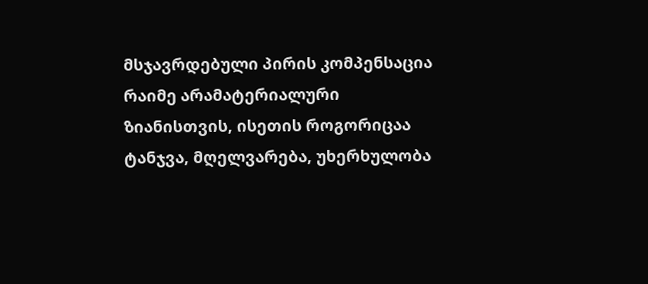მსჯავრდებული პირის კომპენსაცია რაიმე არამატერიალური ზიანისთვის, ისეთის როგორიცაა ტანჯვა, მღელვარება, უხერხულობა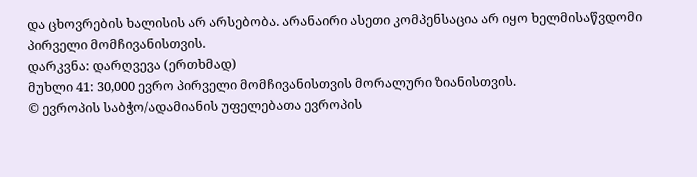და ცხოვრების ხალისის არ არსებობა. არანაირი ასეთი კომპენსაცია არ იყო ხელმისაწვდომი პირველი მომჩივანისთვის.
დარკვნა: დარღვევა (ერთხმად)
მუხლი 41: 30,000 ევრო პირველი მომჩივანისთვის მორალური ზიანისთვის.
© ევროპის საბჭო/ადამიანის უფელებათა ევროპის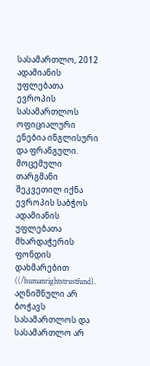სასამართლო, 2012
ადამიანის უფლებათა ევროპის სასამართლოს ოფიციალური ენებია ინგლისური და ფრანგული. მოცემული თარგმანი შეკვეთილ იქნა ევროპის საბჭოს ადამიანის უფლებათა მხარდაჭერის ფონდის დახმარებით ((/humanrightstrustfund). აღნიშნული არ ბოჭავს სასამართლოს და სასამართლო არ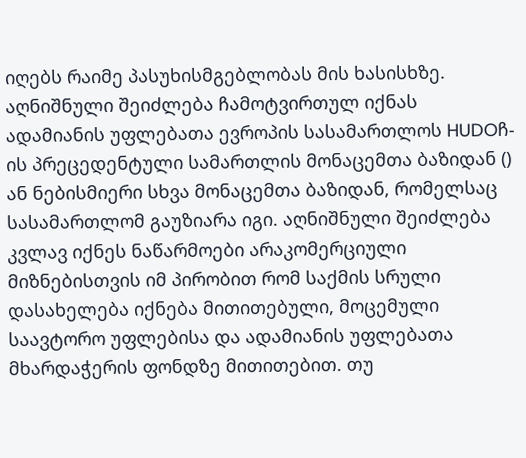იღებს რაიმე პასუხისმგებლობას მის ხასისხზე. აღნიშნული შეიძლება ჩამოტვირთულ იქნას ადამიანის უფლებათა ევროპის სასამართლოს HUDOჩ-ის პრეცედენტული სამართლის მონაცემთა ბაზიდან () ან ნებისმიერი სხვა მონაცემთა ბაზიდან, რომელსაც სასამართლომ გაუზიარა იგი. აღნიშნული შეიძლება კვლავ იქნეს ნაწარმოები არაკომერციული მიზნებისთვის იმ პირობით რომ საქმის სრული დასახელება იქნება მითითებული, მოცემული საავტორო უფლებისა და ადამიანის უფლებათა მხარდაჭერის ფონდზე მითითებით. თუ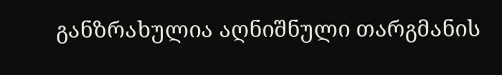განზრახულია აღნიშნული თარგმანის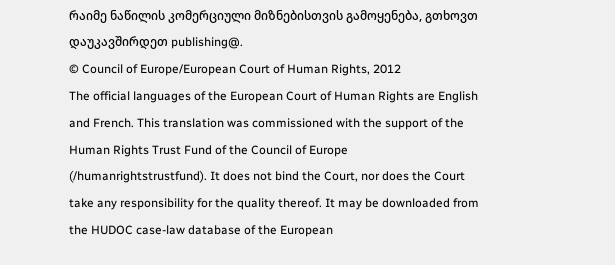რაიმე ნაწილის კომერციული მიზნებისთვის გამოყენება, გთხოვთ დაუკავშირდეთ publishing@.
© Council of Europe/European Court of Human Rights, 2012
The official languages of the European Court of Human Rights are English and French. This translation was commissioned with the support of the Human Rights Trust Fund of the Council of Europe (/humanrightstrustfund). It does not bind the Court, nor does the Court take any responsibility for the quality thereof. It may be downloaded from the HUDOC case-law database of the European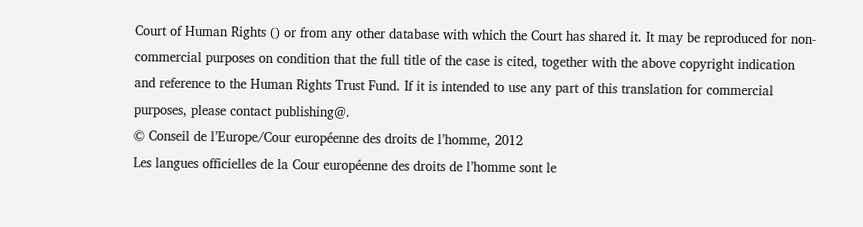Court of Human Rights () or from any other database with which the Court has shared it. It may be reproduced for non-commercial purposes on condition that the full title of the case is cited, together with the above copyright indication and reference to the Human Rights Trust Fund. If it is intended to use any part of this translation for commercial purposes, please contact publishing@.
© Conseil de l’Europe/Cour européenne des droits de l’homme, 2012
Les langues officielles de la Cour européenne des droits de l’homme sont le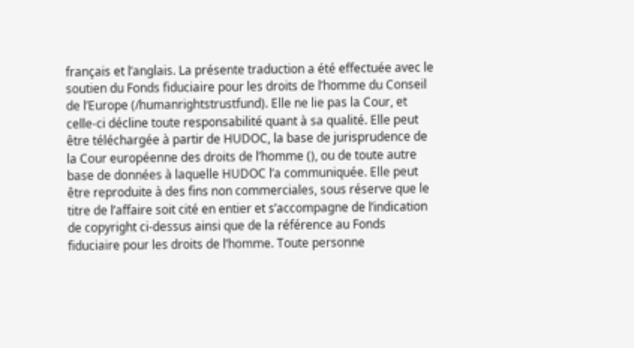français et l’anglais. La présente traduction a été effectuée avec le soutien du Fonds fiduciaire pour les droits de l’homme du Conseil de l’Europe (/humanrightstrustfund). Elle ne lie pas la Cour, et celle-ci décline toute responsabilité quant à sa qualité. Elle peut être téléchargée à partir de HUDOC, la base de jurisprudence de la Cour européenne des droits de l’homme (), ou de toute autre base de données à laquelle HUDOC l’a communiquée. Elle peut être reproduite à des fins non commerciales, sous réserve que le titre de l’affaire soit cité en entier et s’accompagne de l’indication de copyright ci-dessus ainsi que de la référence au Fonds fiduciaire pour les droits de l’homme. Toute personne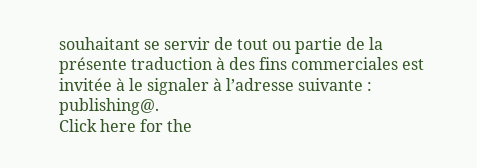souhaitant se servir de tout ou partie de la présente traduction à des fins commerciales est invitée à le signaler à l’adresse suivante : publishing@.
Click here for the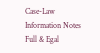Case-Law Information Notes
Full & Egal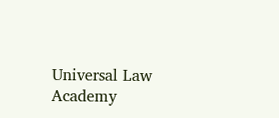Universal Law Academy